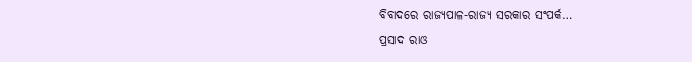ବିବାଦରେ ରାଜ୍ୟପାଳ-ରାଜ୍ୟ ସରକାର ସଂପର୍କ…
ପ୍ରସାଦ ରାଓ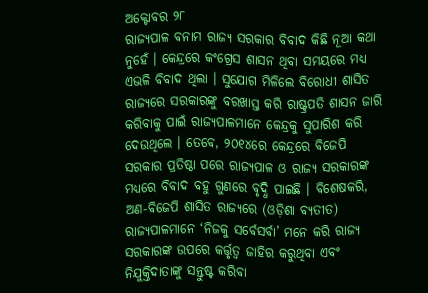ଅକ୍ଟୋବର ୨୮
ରାଜ୍ୟପାଳ ବନାମ ରାଜ୍ୟ ସରକାର ବିବାଦ କିଛି ନୂଆ କଥା ନୁହେଁ । କେନ୍ଦ୍ରରେ କଂଗ୍ରେସ ଶାସନ ଥିବା ସମୟରେ ମଧ୍ୟ ଏଭଳି ବିବାଦ ଥିଲା । ସୁଯୋଗ ମିଳିଲେ ବିରୋଧୀ ଶାସିତ ରାଜ୍ୟରେ ସରକାରଙ୍କୁ ବରଖାସ୍ତ କରି ରାଷ୍ଟ୍ରପତି ଶାସନ ଜାରି କରିବାକୁ ପାଇଁ ରାଜ୍ୟପାଳମାନେ କେନ୍ଦ୍ରକୁ ସୁପାରିଶ କରି ଦେଉଥିଲେ । ତେବେ, ୨୦୧୪ରେ କେନ୍ଦ୍ରରେ ବିଜେପି ସରକାର ପ୍ରତିଷ୍ଠା ପରେ ରାଜ୍ୟପାଳ ଓ ରାଜ୍ୟ ସରକାରଙ୍କ ମଧ୍ୟରେ ବିବାଦ ବହୁ ଗୁଣରେ ବୃଦ୍ଧି ପାଇଛି । ବିଶେଷକରି, ଅଣ-ବିଜେପି ଶାସିତ ରାଜ୍ୟରେ (ଓଡ଼ିଶା ବ୍ୟତୀତ) ରାଜ୍ୟପାଳମାନେ ‘ନିଜକୁ ସର୍ବେସର୍ବା’ ମନେ କରି ରାଜ୍ୟ ସରକାରଙ୍କ ଉପରେ କର୍ତ୍ତୃତ୍ୱ ଜାହିର କରୁଥିବା ଏବଂ ନିଯୁକ୍ତିଦାତାଙ୍କୁ ସନ୍ତୁଷ୍ଟ କରିବା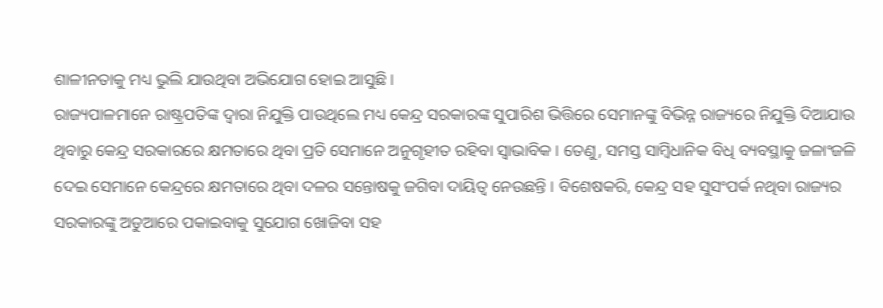ଶାଳୀନତାକୁ ମଧ୍ୟ ଭୁଲି ଯାଉଥିବା ଅଭିଯୋଗ ହୋଇ ଆସୁଛି ।
ରାଜ୍ୟପାଳମାନେ ରାଷ୍ଟ୍ରପତିଙ୍କ ଦ୍ୱାରା ନିଯୁକ୍ତି ପାଉଥିଲେ ମଧ୍ୟ କେନ୍ଦ୍ର ସରକାରଙ୍କ ସୁପାରିଶ ଭିତ୍ତିରେ ସେମାନଙ୍କୁ ବିଭିନ୍ନ ରାଜ୍ୟରେ ନିଯୁକ୍ତି ଦିଆଯାଉ ଥିବାରୁ କେନ୍ଦ୍ର ସରକାରରେ କ୍ଷମତାରେ ଥିବା ପ୍ରତି ସେମାନେ ଅନୁଗୃହୀତ ରହିବା ସ୍ୱାଭାବିକ । ତେଣୁ, ସମସ୍ତ ସାମ୍ବିଧାନିକ ବିଧି ବ୍ୟବସ୍ଥାକୁ ଜଳାଂଜଳି ଦେଇ ସେମାନେ କେନ୍ଦ୍ରରେ କ୍ଷମତାରେ ଥିବା ଦଳର ସନ୍ତୋଷକୁ ଜଗିବା ଦାୟିତ୍ୱ ନେଉଛନ୍ତି । ବିଶେଷକରି, କେନ୍ଦ୍ର ସହ ସୁସଂପର୍କ ନଥିବା ରାଜ୍ୟର ସରକାରଙ୍କୁ ଅଡୁଆରେ ପକାଇବାକୁ ସୁଯୋଗ ଖୋଜିବା ସହ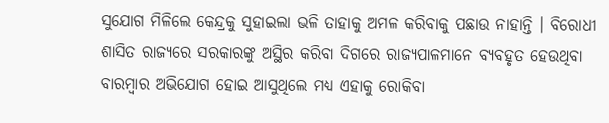ସୁଯୋଗ ମିଳିଲେ କେନ୍ଦ୍ରକୁ ସୁହାଇଲା ଭଳି ତାହାକୁ ଅମଳ କରିବାକୁ ପଛାଉ ନାହାନ୍ତି । ବିରୋଧୀ ଶାସିତ ରାଜ୍ୟରେ ସରକାରଙ୍କୁ ଅସ୍ଥିର କରିବା ଦିଗରେ ରାଜ୍ୟପାଳମାନେ ବ୍ୟବହୃତ ହେଉଥିବା ବାରମ୍ବାର ଅଭିଯୋଗ ହୋଇ ଆସୁଥିଲେ ମଧ୍ୟ ଏହାକୁ ରୋକିବା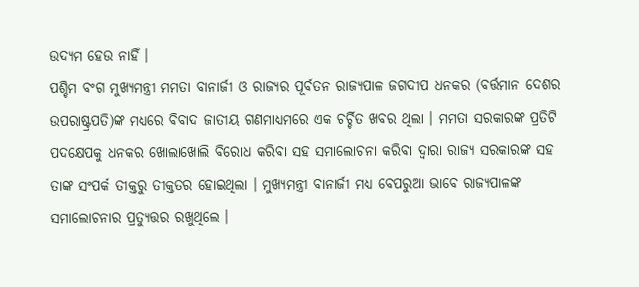ଉଦ୍ୟମ ହେଉ ନାହିଁ ।
ପଶ୍ଚିମ ବଂଗ ମୁଖ୍ୟମନ୍ତ୍ରୀ ମମତା ବାନାର୍ଜୀ ଓ ରାଜ୍ୟର ପୂର୍ବତନ ରାଜ୍ୟପାଳ ଜଗଦୀପ ଧନକର (ବର୍ତ୍ତମାନ ଦେଶର ଉପରାଷ୍ଟ୍ରପତି)ଙ୍କ ମଧ୍ୟରେ ବିବାଦ ଜାତୀୟ ଗଣମାଧ୍ୟମରେ ଏକ ଚର୍ଚ୍ଚିତ ଖବର ଥିଲା । ମମତା ସରକାରଙ୍କ ପ୍ରତିଟି ପଦକ୍ଷେପକୁ ଧନକର ଖୋଲାଖୋଲି ବିରୋଧ କରିବା ସହ ସମାଲୋଚନା କରିବା ଦ୍ୱାରା ରାଜ୍ୟ ସରକାରଙ୍କ ସହ ତାଙ୍କ ସଂପର୍କ ତୀକ୍ତରୁ ତୀକ୍ତତର ହୋଇଥିଲା । ମୁଖ୍ୟମନ୍ତ୍ରୀ ବାନାର୍ଜୀ ମଧ୍ୟ ବେପରୁଆ ଭାବେ ରାଜ୍ୟପାଳଙ୍କ ସମାଲୋଚନାର ପ୍ରତ୍ୟୁତ୍ତର ରଖୁଥିଲେ ।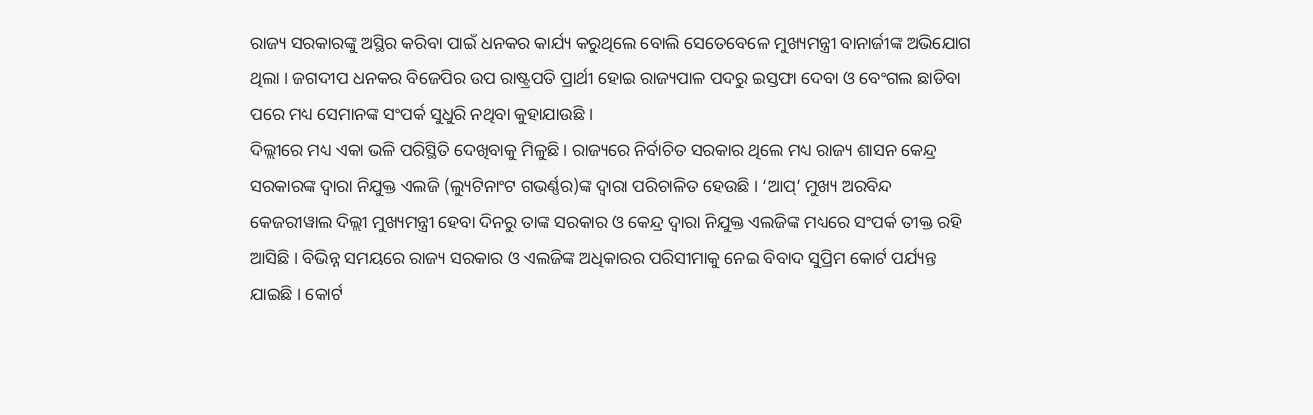ରାଜ୍ୟ ସରକାରଙ୍କୁ ଅସ୍ଥିର କରିବା ପାଇଁ ଧନକର କାର୍ଯ୍ୟ କରୁଥିଲେ ବୋଲି ସେତେବେଳେ ମୁଖ୍ୟମନ୍ତ୍ରୀ ବାନାର୍ଜୀଙ୍କ ଅଭିଯୋଗ ଥିଲା । ଜଗଦୀପ ଧନକର ବିଜେପିର ଉପ ରାଷ୍ଟ୍ରପତି ପ୍ରାର୍ଥୀ ହୋଇ ରାଜ୍ୟପାଳ ପଦରୁ ଇସ୍ତଫା ଦେବା ଓ ବେଂଗଲ ଛାଡିବା ପରେ ମଧ୍ୟ ସେମାନଙ୍କ ସଂପର୍କ ସୁଧୁରି ନଥିବା କୁହାଯାଉଛି ।
ଦିଲ୍ଲୀରେ ମଧ୍ୟ ଏକା ଭଳି ପରିସ୍ଥିତି ଦେଖିବାକୁ ମିଳୁଛି । ରାଜ୍ୟରେ ନିର୍ବାଚିତ ସରକାର ଥିଲେ ମଧ୍ୟ ରାଜ୍ୟ ଶାସନ କେନ୍ଦ୍ର ସରକାରଙ୍କ ଦ୍ୱାରା ନିଯୁକ୍ତ ଏଲଜି (ଲ୍ୟୁଟିନାଂଟ ଗଭର୍ଣ୍ଣର)ଙ୍କ ଦ୍ୱାରା ପରିଚାଳିତ ହେଉଛି । ‘ଆପ୍’ ମୁଖ୍ୟ ଅରବିନ୍ଦ କେଜରୀୱାଲ ଦିଲ୍ଲୀ ମୁଖ୍ୟମନ୍ତ୍ରୀ ହେବା ଦିନରୁ ତାଙ୍କ ସରକାର ଓ କେନ୍ଦ୍ର ଦ୍ୱାରା ନିଯୁକ୍ତ ଏଲଜିଙ୍କ ମଧ୍ୟରେ ସଂପର୍କ ତୀକ୍ତ ରହି ଆସିଛି । ବିଭିନ୍ନ ସମୟରେ ରାଜ୍ୟ ସରକାର ଓ ଏଲଜିଙ୍କ ଅଧିକାରର ପରିସୀମାକୁ ନେଇ ବିବାଦ ସୁପ୍ରିମ କୋର୍ଟ ପର୍ଯ୍ୟନ୍ତ ଯାଇଛି । କୋର୍ଟ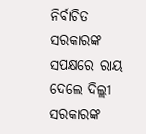ନିର୍ବାଚିତ ସରକାରଙ୍କ ସପକ୍ଷରେ ରାୟ ଦେଲେ ଦିଲ୍ଲୀ ସରକାରଙ୍କ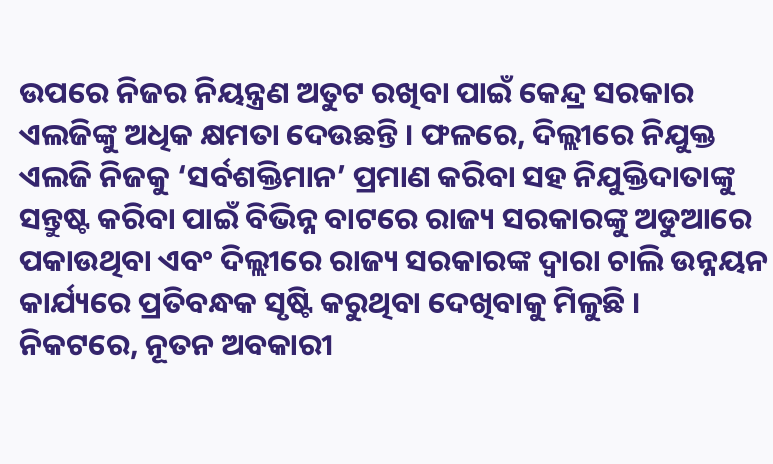ଉପରେ ନିଜର ନିୟନ୍ତ୍ରଣ ଅତୁଟ ରଖିବା ପାଇଁ କେନ୍ଦ୍ର ସରକାର ଏଲଜିଙ୍କୁ ଅଧିକ କ୍ଷମତା ଦେଉଛନ୍ତି । ଫଳରେ, ଦିଲ୍ଲୀରେ ନିଯୁକ୍ତ ଏଲଜି ନିଜକୁ ‘ସର୍ବଶକ୍ତିମାନ’ ପ୍ରମାଣ କରିବା ସହ ନିଯୁକ୍ତିଦାତାଙ୍କୁ ସନ୍ତୁଷ୍ଟ କରିବା ପାଇଁ ବିଭିନ୍ନ ବାଟରେ ରାଜ୍ୟ ସରକାରଙ୍କୁ ଅଡୁଆରେ ପକାଉଥିବା ଏବଂ ଦିଲ୍ଲୀରେ ରାଜ୍ୟ ସରକାରଙ୍କ ଦ୍ୱାରା ଚାଲି ଉନ୍ନୟନ କାର୍ଯ୍ୟରେ ପ୍ରତିବନ୍ଧକ ସୃଷ୍ଟି କରୁଥିବା ଦେଖିବାକୁ ମିଳୁଛି ।
ନିକଟରେ, ନୂତନ ଅବକାରୀ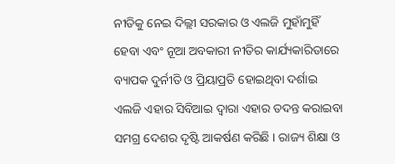ନୀତିକୁ ନେଇ ଦିଲ୍ଲୀ ସରକାର ଓ ଏଲଜି ମୁହାଁମୁହିଁ ହେବା ଏବଂ ନୂଆ ଅବକାରୀ ନୀତିର କାର୍ଯ୍ୟକାରିତାରେ ବ୍ୟାପକ ଦୁର୍ନୀତି ଓ ପ୍ରିୟାପ୍ରତି ହୋଇଥିବା ଦର୍ଶାଇ ଏଲଜି ଏହାର ସିବିଆଇ ଦ୍ୱାରା ଏହାର ତଦନ୍ତ କରାଇବା ସମଗ୍ର ଦେଶର ଦୃଷ୍ଟି ଆକର୍ଷଣ କରିଛି । ରାଜ୍ୟ ଶିକ୍ଷା ଓ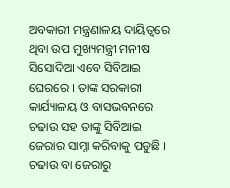ଅବକାରୀ ମନ୍ତ୍ରଣାଳୟ ଦାୟିତ୍ୱରେ ଥିବା ଉପ ମୁଖ୍ୟମନ୍ତ୍ରୀ ମନୀଷ ସିସୋଦିଆ ଏବେ ସିବିଆଇ ଘେରରେ । ତାଙ୍କ ସରକାରୀ କାର୍ଯ୍ୟାଳୟ ଓ ବାସଭବନରେ ଚଢାଉ ସହ ତାଙ୍କୁ ସିବିଆଇ ଜେରାର ସାମ୍ନା କରିବାକୁ ପଡୁଛି । ଚଢାଉ ବା ଜେରାରୁ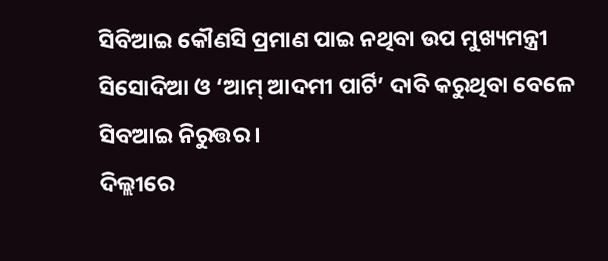ସିବିଆଇ କୌଣସି ପ୍ରମାଣ ପାଇ ନଥିବା ଉପ ମୁଖ୍ୟମନ୍ତ୍ରୀ ସିସୋଦିଆ ଓ ‘ଆମ୍ ଆଦମୀ ପାର୍ଟି’ ଦାବି କରୁଥିବା ବେଳେ ସିବଆଇ ନିରୁତ୍ତର ।
ଦିଲ୍ଲୀରେ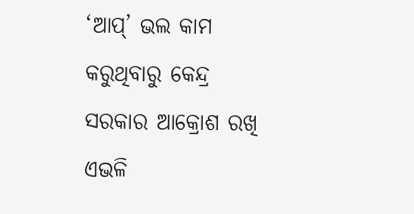‘ଆପ୍’ ଭଲ କାମ କରୁଥିବାରୁ କେନ୍ଦ୍ର ସରକାର ଆକ୍ରୋଶ ରଖି ଏଭଳି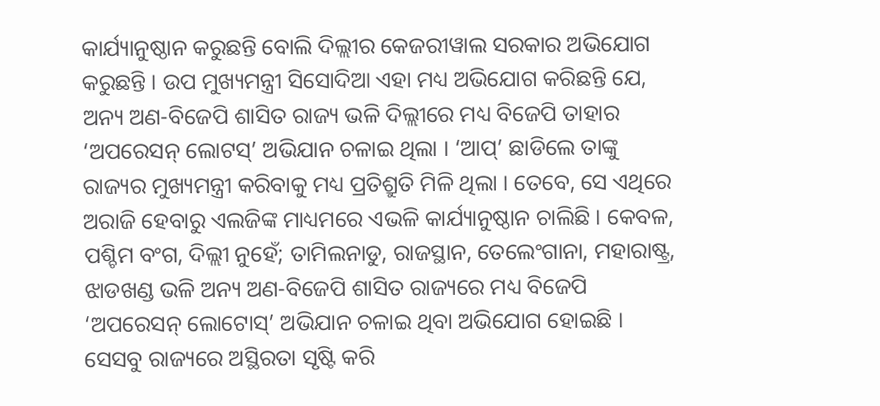କାର୍ଯ୍ୟାନୁଷ୍ଠାନ କରୁଛନ୍ତି ବୋଲି ଦିଲ୍ଲୀର କେଜରୀୱାଲ ସରକାର ଅଭିଯୋଗ କରୁଛନ୍ତି । ଉପ ମୁଖ୍ୟମନ୍ତ୍ରୀ ସିସୋଦିଆ ଏହା ମଧ୍ୟ ଅଭିଯୋଗ କରିଛନ୍ତି ଯେ, ଅନ୍ୟ ଅଣ-ବିଜେପି ଶାସିତ ରାଜ୍ୟ ଭଳି ଦିଲ୍ଲୀରେ ମଧ୍ୟ ବିଜେପି ତାହାର ‘ଅପରେସନ୍ ଲୋଟସ୍’ ଅଭିଯାନ ଚଳାଇ ଥିଲା । ‘ଆପ୍’ ଛାଡିଲେ ତାଙ୍କୁ ରାଜ୍ୟର ମୁଖ୍ୟମନ୍ତ୍ରୀ କରିବାକୁ ମଧ୍ୟ ପ୍ରତିଶ୍ରୁତି ମିଳି ଥିଲା । ତେବେ, ସେ ଏଥିରେ ଅରାଜି ହେବାରୁ ଏଲଜିଙ୍କ ମାଧ୍ୟମରେ ଏଭଳି କାର୍ଯ୍ୟାନୁଷ୍ଠାନ ଚାଲିଛି । କେବଳ, ପଶ୍ଚିମ ବଂଗ, ଦିଲ୍ଲୀ ନୁହେଁ; ତାମିଲନାଡୁ, ରାଜସ୍ଥାନ, ତେଲେଂଗାନା, ମହାରାଷ୍ଟ୍ର, ଝାଡଖଣ୍ଡ ଭଳି ଅନ୍ୟ ଅଣ-ବିଜେପି ଶାସିତ ରାଜ୍ୟରେ ମଧ୍ୟ ବିଜେପି ‘ଅପରେସନ୍ ଲୋଟୋସ୍’ ଅଭିଯାନ ଚଳାଇ ଥିବା ଅଭିଯୋଗ ହୋଇଛି । ସେସବୁ ରାଜ୍ୟରେ ଅସ୍ଥିରତା ସୃଷ୍ଟି କରି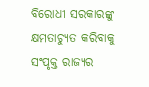ବିରୋଧୀ ସରକାରଙ୍କୁ କ୍ଷମତାଚ୍ୟୁତ କରିବାକୁ ସଂପୃକ୍ତ ରାଜ୍ୟର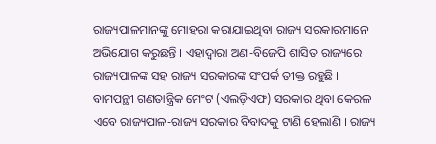ରାଜ୍ୟପାଳମାନଙ୍କୁ ମୋହରା କରାଯାଇଥିବା ରାଜ୍ୟ ସରକାରମାନେ ଅଭିଯୋଗ କରୁଛନ୍ତି । ଏହାଦ୍ୱାରା ଅଣ-ବିଜେପି ଶାସିତ ରାଜ୍ୟରେ ରାଜ୍ୟପାଳଙ୍କ ସହ ରାଜ୍ୟ ସରକାରଙ୍କ ସଂପର୍କ ତୀକ୍ତ ରହୁଛି ।
ବାମପନ୍ଥୀ ଗଣତାନ୍ତ୍ରିକ ମେଂଟ (ଏଲଡ଼ିଏଫ) ସରକାର ଥିବା କେରଳ ଏବେ ରାଜ୍ୟପାଳ-ରାଜ୍ୟ ସରକାର ବିବାଦକୁ ଟାଣି ହେଲାଣି । ରାଜ୍ୟ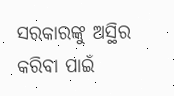ସରକାରଙ୍କୁ ଅସ୍ଥିର କରିବା ପାଇଁ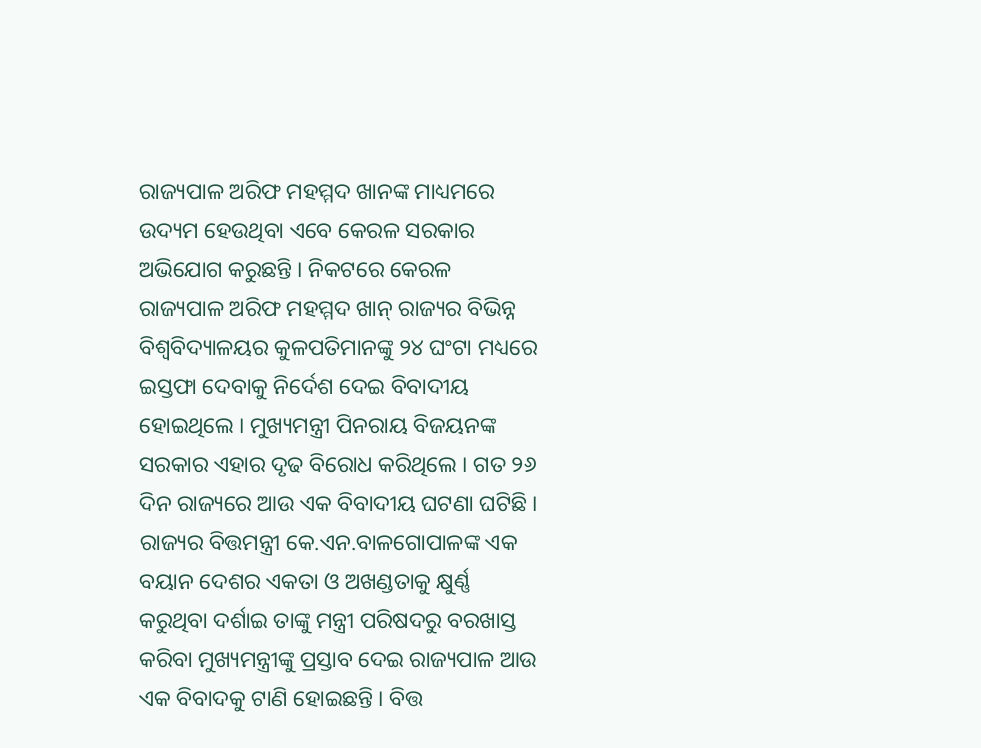ରାଜ୍ୟପାଳ ଅରିଫ ମହମ୍ମଦ ଖାନଙ୍କ ମାଧ୍ୟମରେ ଉଦ୍ୟମ ହେଉଥିବା ଏବେ କେରଳ ସରକାର ଅଭିଯୋଗ କରୁଛନ୍ତି । ନିକଟରେ କେରଳ ରାଜ୍ୟପାଳ ଅରିଫ ମହମ୍ମଦ ଖାନ୍ ରାଜ୍ୟର ବିଭିନ୍ନ ବିଶ୍ୱବିଦ୍ୟାଳୟର କୁଳପତିମାନଙ୍କୁ ୨୪ ଘଂଟା ମଧ୍ୟରେ ଇସ୍ତଫା ଦେବାକୁ ନିର୍ଦେଶ ଦେଇ ବିବାଦୀୟ ହୋଇଥିଲେ । ମୁଖ୍ୟମନ୍ତ୍ରୀ ପିନରାୟ ବିଜୟନଙ୍କ ସରକାର ଏହାର ଦୃଢ ବିରୋଧ କରିଥିଲେ । ଗତ ୨୬ ଦିନ ରାଜ୍ୟରେ ଆଉ ଏକ ବିବାଦୀୟ ଘଟଣା ଘଟିଛି । ରାଜ୍ୟର ବିତ୍ତମନ୍ତ୍ରୀ କେ.ଏନ.ବାଳଗୋପାଳଙ୍କ ଏକ ବୟାନ ଦେଶର ଏକତା ଓ ଅଖଣ୍ଡତାକୁ କ୍ଷୁର୍ଣ୍ଣ କରୁଥିବା ଦର୍ଶାଇ ତାଙ୍କୁ ମନ୍ତ୍ରୀ ପରିଷଦରୁ ବରଖାସ୍ତ କରିବା ମୁଖ୍ୟମନ୍ତ୍ରୀଙ୍କୁ ପ୍ରସ୍ତାବ ଦେଇ ରାଜ୍ୟପାଳ ଆଉ ଏକ ବିବାଦକୁ ଟାଣି ହୋଇଛନ୍ତି । ବିତ୍ତ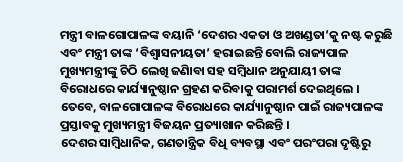ମନ୍ତ୍ରୀ ବାଳଗୋପାଳଙ୍କ ବୟାନି ‘ଦେଶର ଏକତା ଓ ଅଖଣ୍ଡତା’କୁ ନଷ୍ଟ କରୁଛି ଏବଂ ମନ୍ତ୍ରୀ ତାଙ୍କ ‘ବିଶ୍ୱାସନୀୟତା’ ହରାଇଛନ୍ତି ବୋଲି ରାଜ୍ୟପାଳ ମୁଖ୍ୟମନ୍ତ୍ରୀଙ୍କୁ ଚିଠି ଲେଖି ଜଣାିବା ସହ ସମ୍ବିଧାନ ଅନୁଯାୟୀ ତାଙ୍କ ବିରୋଧରେ କାର୍ଯ୍ୟାନୁଷ୍ଠାନ ଗ୍ରହଣ କରିବାକୁ ପରାମର୍ଶ ଦେଇଥିଲେ । ତେବେ, ବାଳଗୋପାଳଙ୍କ ବିରୋଧରେ କାର୍ଯ୍ୟାନୁଷ୍ଠାନ ପାଇଁ ରାଜ୍ୟପାଳଙ୍କ ପ୍ରସ୍ତାବକୁ ମୁଖ୍ୟମନ୍ତ୍ରୀ ବିଜୟନ ପ୍ରତ୍ୟାଖାନ କରିଛନ୍ତି ।
ଦେଶର ସାମ୍ବିଧାନିକ, ଗଣତାନ୍ତ୍ରିକ ବିଧି ବ୍ୟବସ୍ଥା ଏବଂ ପରଂପରା ଦୃଷ୍ଟିରୁ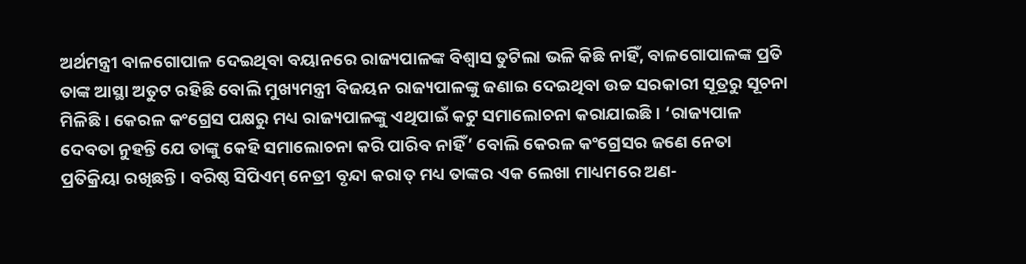ଅର୍ଥମନ୍ତ୍ରୀ ବାଳଗୋପାଳ ଦେଇଥିବା ବୟାନରେ ରାଜ୍ୟପାଳଙ୍କ ବିଶ୍ୱାସ ତୁଟିଲା ଭଳି କିଛି ନାହିଁ, ବାଳଗୋପାଳଙ୍କ ପ୍ରତି ତାଙ୍କ ଆସ୍ଥା ଅତୁଟ ରହିଛି ବୋଲି ମୁଖ୍ୟମନ୍ତ୍ରୀ ବିଜୟନ ରାଜ୍ୟପାଳଙ୍କୁ ଜଣାଇ ଦେଇଥିବା ଉଚ୍ଚ ସରକାରୀ ସୂତ୍ରରୁ ସୂଚନା ମିଳିଛି । କେରଳ କଂଗ୍ରେସ ପକ୍ଷରୁ ମଧ୍ୟ ରାଜ୍ୟପାଳଙ୍କୁ ଏଥିପାଇଁ କଟୁ ସମାଲୋଚନା କରାଯାଇଛି । ‘ରାଜ୍ୟପାଳ ଦେବତା ନୁହନ୍ତି ଯେ ତାଙ୍କୁ କେହି ସମାଲୋଚନା କରି ପାରିବ ନାହିଁ’ ବୋଲି କେରଳ କଂଗ୍ରେସର ଜଣେ ନେତା ପ୍ରତିକ୍ରିୟା ରଖିଛନ୍ତି । ବରିଷ୍ଠ ସିପିଏମ୍ ନେତ୍ରୀ ବୃନ୍ଦା କରାତ୍ ମଧ୍ୟ ତାଙ୍କର ଏକ ଲେଖା ମାଧ୍ୟମରେ ଅଣ-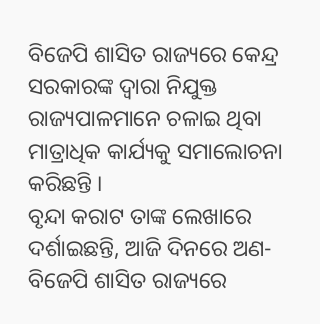ବିଜେପି ଶାସିତ ରାଜ୍ୟରେ କେନ୍ଦ୍ର ସରକାରଙ୍କ ଦ୍ୱାରା ନିଯୁକ୍ତ ରାଜ୍ୟପାଳମାନେ ଚଳାଇ ଥିବା ମାତ୍ରାଧିକ କାର୍ଯ୍ୟକୁ ସମାଲୋଚନା କରିଛନ୍ତି ।
ବୃନ୍ଦା କରାଟ ତାଙ୍କ ଲେଖାରେ ଦର୍ଶାଇଛନ୍ତି, ଆଜି ଦିନରେ ଅଣ-ବିଜେପି ଶାସିତ ରାଜ୍ୟରେ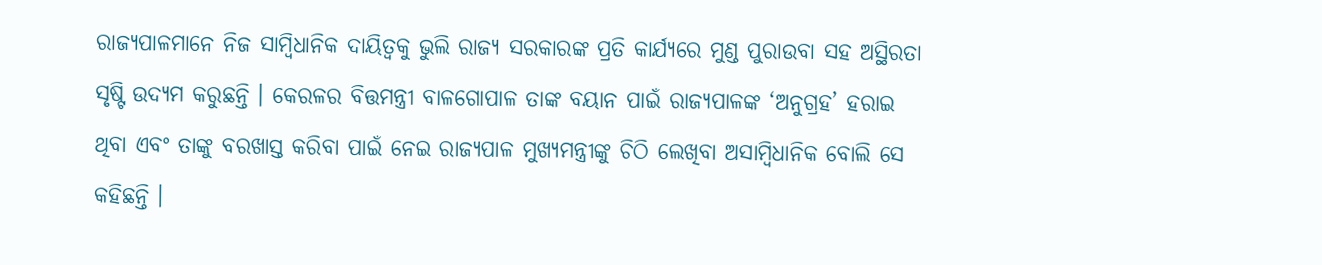ରାଜ୍ୟପାଳମାନେ ନିଜ ସାମ୍ବିଧାନିକ ଦାୟିତ୍ୱକୁ ଭୁଲି ରାଜ୍ୟ ସରକାରଙ୍କ ପ୍ରତି କାର୍ଯ୍ୟରେ ମୁଣ୍ଡ ପୁରାଉବା ସହ ଅସ୍ଥିରତା ସୃଷ୍ଟି ଉଦ୍ୟମ କରୁଛନ୍ତି । କେରଳର ବିତ୍ତମନ୍ତ୍ରୀ ବାଳଗୋପାଳ ତାଙ୍କ ବୟାନ ପାଇଁ ରାଜ୍ୟପାଳଙ୍କ ‘ଅନୁଗ୍ରହ’ ହରାଇ ଥିବା ଏବଂ ତାଙ୍କୁ ବରଖାସ୍ତ କରିବା ପାଇଁ ନେଇ ରାଜ୍ୟପାଳ ମୁଖ୍ୟମନ୍ତ୍ରୀଙ୍କୁ ଚିଠି ଲେଖିବା ଅସାମ୍ବିଧାନିକ ବୋଲି ସେ କହିଛନ୍ତି ।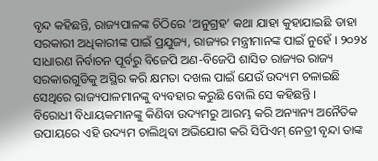ବୃନ୍ଦ କହିଛନ୍ତି, ରାଜ୍ୟପାଳଙ୍କ ଚିଠିରେ ‘ଅନୁଗ୍ରହ’ କଥା ଯାହା କୁହାଯାଇଛି ତାହା ସରକାରୀ ଅଧିକାରୀଙ୍କ ପାଇଁ ପ୍ରଯୁଜ୍ୟ, ରାଜ୍ୟର ମନ୍ତ୍ରୀମାନଙ୍କ ପାଇଁ ନୁହେଁ । ୨୦୨୪ ସାଧାରଣ ନିର୍ବାଚନ ପୂର୍ବରୁ ବିଜେପି ଅଣ-ବିଜେପି ଶାସିତ ରାଜ୍ୟର ରାଜ୍ୟ ସରକାରଗୁଡିକୁ ଅସ୍ଥିର କରି କ୍ଷମତା ଦଖଲ ପାଇଁ ଯେଉଁ ଉଦ୍ୟମ ଚଳାଇଛି ସେଥିରେ ରାଜ୍ୟପାଳମାନଙ୍କୁ ବ୍ୟବହାର କରୁଛି ବୋଲି ସେ କହିଛନ୍ତି ।
ବିରୋଧୀ ବିଧାୟକମାନଙ୍କୁ କିଣିବା ଉଦ୍ୟମରୁ ଆରମ୍ଭ କରି ଅନ୍ୟାନ୍ୟ ଅନୈତିକ ଉପାୟରେ ଏହି ଉଦ୍ୟମ ଚାଲିଥିବା ଅଭିଯୋଗ କରି ସିପିଏମ୍ ନେତ୍ରୀ ବୃନ୍ଦା ତାଙ୍କ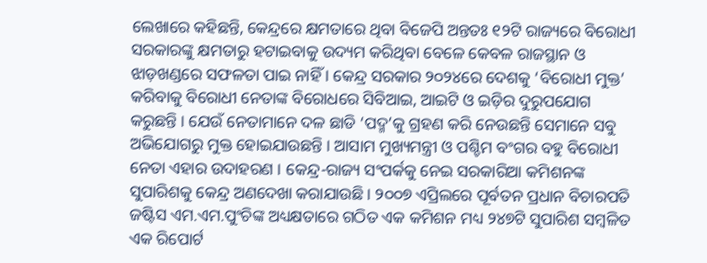ଲେଖାରେ କହିଛନ୍ତି, କେନ୍ଦ୍ରରେ କ୍ଷମତାରେ ଥିବା ବିଜେପି ଅନ୍ତତଃ ୧୨ଟି ରାଜ୍ୟରେ ବିରୋଧୀ ସରକାରଙ୍କୁ କ୍ଷମତାରୁ ହଟାଇବାକୁ ଉଦ୍ୟମ କରିଥିବା ବେଳେ କେବଳ ରାଜସ୍ଥାନ ଓ ଝାଡ଼ଖଣ୍ଡରେ ସଫଳତା ପାଇ ନାହିଁ । କେନ୍ଦ୍ର ସରକାର ୨୦୨୪ରେ ଦେଶକୁ ‘ବିରୋଧୀ ମୁକ୍ତ’ କରିବାକୁ ବିରୋଧୀ ନେତାଙ୍କ ବିରୋଧରେ ସିବିଆଇ, ଆଇଟି ଓ ଇଡ଼ିର ଦୁରୁପଯୋଗ କରୁଛନ୍ତି । ଯେଉଁ ନେତାମାନେ ଦଳ ଛାଡି ‘ପଦ୍ମ’କୁ ଗ୍ରହଣ କରି ନେଉଛନ୍ତି ସେମାନେ ସବୁ ଅଭିଯୋଗରୁ ମୁକ୍ତ ହୋଇଯାଉଛନ୍ତି । ଆସାମ ମୁଖ୍ୟମନ୍ତ୍ରୀ ଓ ପଶ୍ଚିମ ବଂଗର ବହୁ ବିରୋଧୀ ନେତା ଏହାର ଉଦାହରଣ । କେନ୍ଦ୍ର-ରାଜ୍ୟ ସଂପର୍କକୁ ନେଇ ସରକାରିଆ କମିଶନଙ୍କ ସୁପାରିଶକୁ କେନ୍ଦ୍ର ଅଣଦେଖା କରାଯାଉଛି । ୨୦୦୭ ଏପ୍ରିଲରେ ପୂର୍ବତନ ପ୍ରଧାନ ବିଚାରପତି ଜଷ୍ଟିସ ଏମ.ଏମ.ପୁଂଚିଙ୍କ ଅଧ୍ୟକ୍ଷତାରେ ଗଠିତ ଏକ କମିଶନ ମଧ୍ୟ ୨୪୭ଟି ସୁପାରିଶ ସମ୍ବଳିତ ଏକ ରିପୋର୍ଟ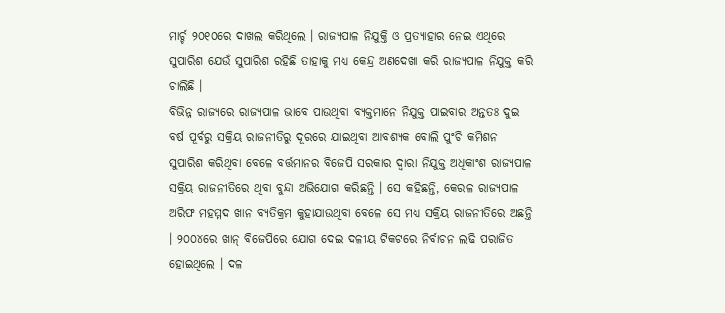ମାର୍ଚ୍ଚ ୨୦୧୦ରେ ଦାଖଲ କରିଥିଲେ । ରାଜ୍ୟପାଳ ନିଯୁକ୍ତି ଓ ପ୍ରତ୍ୟାହାର ନେଇ ଏଥିରେ ସୁପାରିଶ ଯେଉଁ ସୁପାରିଶ ରହିଛି ତାହାକୁ ମଧ୍ୟ କେନ୍ଦ୍ର ଅଣଦେଖା କରି ରାଜ୍ୟପାଳ ନିଯୁକ୍ତ କରି ଚାଲିଛି ।
ବିଭିନ୍ନ ରାଜ୍ୟରେ ରାଜ୍ୟପାଳ ଭାବେ ପାଉଥିବା ବ୍ୟକ୍ତମାନେ ନିଯୁକ୍ତ ପାଇବାର ଅନ୍ତତଃ ଦୁଇ ବର୍ଷ ପୂର୍ବରୁ ସକ୍ରିୟ ରାଜନୀତିରୁ ଦୂରରେ ଯାଇଥିବା ଆବଶ୍ୟକ ବୋଲି ପୁଂଚି କମିଶନ ସୁପାରିଶ କରିଥିବା ବେଳେ ବର୍ତ୍ତମାନର ବିଜେପି ସରକାର ଦ୍ୱାରା ନିଯୁକ୍ତ ଅଧିକାଂଶ ରାଜ୍ୟପାଳ ସକ୍ରିୟ ରାଜନୀତିରେ ଥିବା ବୁନ୍ଦା ଅଭିଯୋଗ କରିଛନ୍ତି । ସେ କହିଛନ୍ତି, କେରଳ ରାଜ୍ୟପାଳ ଅରିଫ ମହମ୍ମଦ ଖାନ ବ୍ୟତିକ୍ରମ କୁହାଯାଉଥିବା ବେଳେ ସେ ମଧ୍ୟ ସକ୍ରିୟ ରାଜନୀତିରେ ଅଛନ୍ତି । ୨୦୦୪ରେ ଖାନ୍ ବିଜେପିରେ ଯୋଗ ଦେଇ ଦଳୀୟ ଟିକଟରେ ନିର୍ବାଚନ ଲଢି ପରାଜିତ ହୋଇଥିଲେ । ଦଳ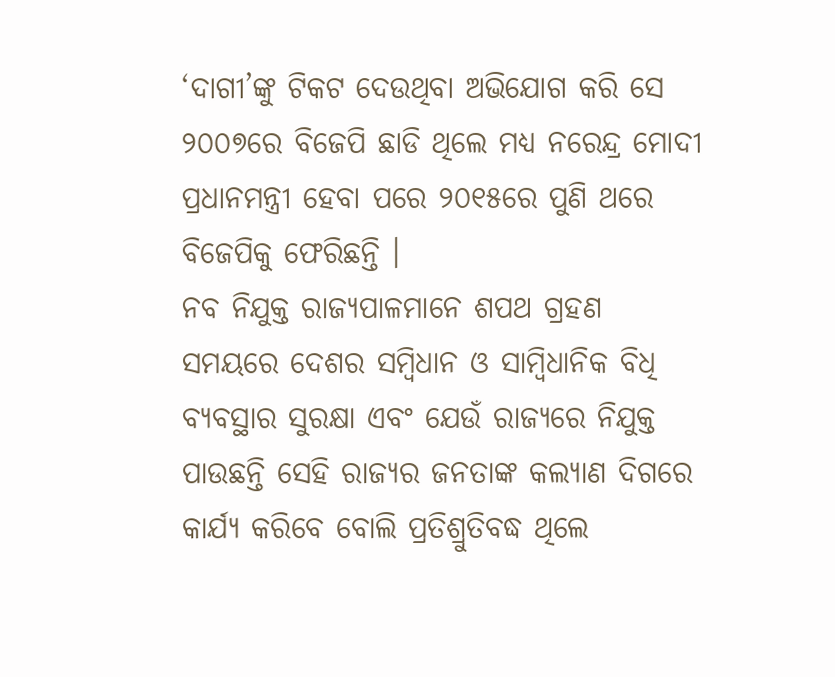‘ଦାଗୀ’ଙ୍କୁ ଟିକଟ ଦେଉଥିବା ଅଭିଯୋଗ କରି ସେ ୨୦୦୭ରେ ବିଜେପି ଛାଡି ଥିଲେ ମଧ୍ୟ ନରେନ୍ଦ୍ର ମୋଦୀ ପ୍ରଧାନମନ୍ତ୍ରୀ ହେବା ପରେ ୨୦୧୫ରେ ପୁଣି ଥରେ ବିଜେପିକୁ ଫେରିଛନ୍ତି ।
ନବ ନିଯୁକ୍ତ ରାଜ୍ୟପାଳମାନେ ଶପଥ ଗ୍ରହଣ ସମୟରେ ଦେଶର ସମ୍ବିଧାନ ଓ ସାମ୍ବିଧାନିକ ବିଧି ବ୍ୟବସ୍ଥାର ସୁରକ୍ଷା ଏବଂ ଯେଉଁ ରାଜ୍ୟରେ ନିଯୁକ୍ତ ପାଉଛନ୍ତି ସେହି ରାଜ୍ୟର ଜନତାଙ୍କ କଲ୍ୟାଣ ଦିଗରେ କାର୍ଯ୍ୟ କରିବେ ବୋଲି ପ୍ରତିଶ୍ରୁତିବଦ୍ଧ ଥିଲେ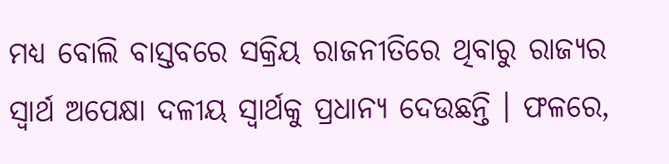ମଧ୍ୟ ବୋଲି ବାସ୍ତବରେ ସକ୍ରିୟ ରାଜନୀତିରେ ଥିବାରୁ ରାଜ୍ୟର ସ୍ୱାର୍ଥ ଅପେକ୍ଷା ଦଳୀୟ ସ୍ୱାର୍ଥକୁ ପ୍ରଧାନ୍ୟ ଦେଉଛନ୍ତି । ଫଳରେ,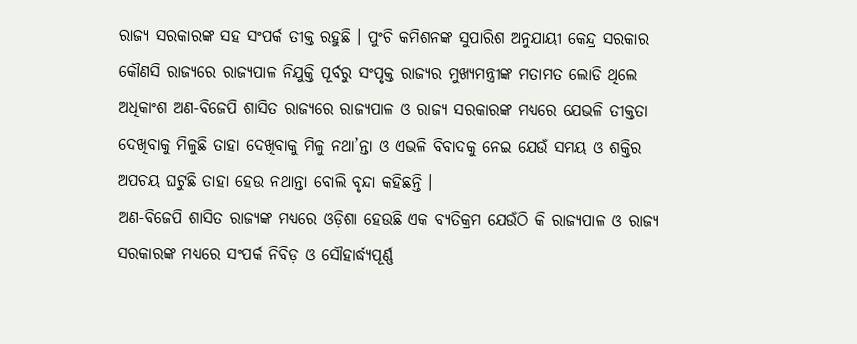ରାଜ୍ୟ ସରକାରଙ୍କ ସହ ସଂପର୍କ ତୀକ୍ତ ରହୁଛି । ପୁଂଚି କମିଶନଙ୍କ ସୁପାରିଶ ଅନୁଯାୟୀ କେନ୍ଦ୍ର ସରକାର କୌଣସି ରାଜ୍ୟରେ ରାଜ୍ୟପାଳ ନିଯୁକ୍ତି ପୂର୍ବରୁ ସଂପୃକ୍ତ ରାଜ୍ୟର ମୁଖ୍ୟମନ୍ତ୍ରୀଙ୍କ ମତାମତ ଲୋଡି ଥିଲେ ଅଧିକାଂଶ ଅଣ-ବିଜେପି ଶାସିତ ରାଜ୍ୟରେ ରାଜ୍ୟପାଳ ଓ ରାଜ୍ୟ ସରକାରଙ୍କ ମଧ୍ୟରେ ଯେଭଳି ତୀକ୍ତତା ଦେଖିବାକୁ ମିଳୁଛି ତାହା ଦେଖିବାକୁ ମିଳୁ ନଥା’ନ୍ତା ଓ ଏଭଳି ବିବାଦକୁ ନେଇ ଯେଉଁ ସମୟ ଓ ଶକ୍ତିର ଅପଚୟ ଘଟୁଛି ତାହା ହେଉ ନଥାନ୍ତା ବୋଲି ବୃନ୍ଦା କହିଛନ୍ତି ।
ଅଣ-ବିଜେପି ଶାସିତ ରାଜ୍ୟଙ୍କ ମଧ୍ୟରେ ଓଡ଼ିଶା ହେଉଛି ଏକ ବ୍ୟତିକ୍ରମ ଯେଉଁଠି କି ରାଜ୍ୟପାଳ ଓ ରାଜ୍ୟ ସରକାରଙ୍କ ମଧ୍ୟରେ ସଂପର୍କ ନିବିଡ଼ ଓ ସୌହାର୍ଦ୍ଧ୍ୟପୂର୍ଣ୍ଣ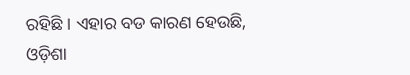ରହିଛି । ଏହାର ବଡ କାରଣ ହେଉଛି, ଓଡ଼ିଶା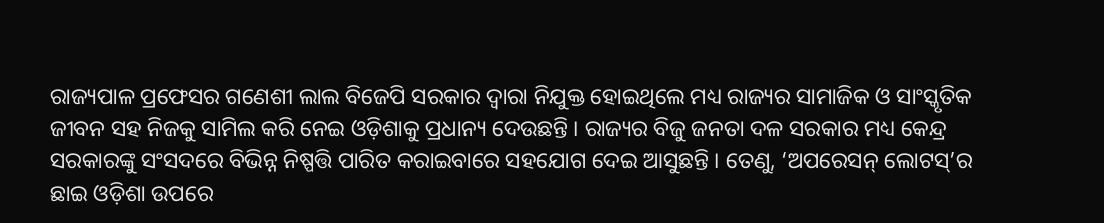ରାଜ୍ୟପାଳ ପ୍ରଫେସର ଗଣେଶୀ ଲାଲ ବିଜେପି ସରକାର ଦ୍ୱାରା ନିଯୁକ୍ତ ହୋଇଥିଲେ ମଧ୍ୟ ରାଜ୍ୟର ସାମାଜିକ ଓ ସାଂସ୍କୃତିକ ଜୀବନ ସହ ନିଜକୁ ସାମିଲ କରି ନେଇ ଓଡ଼ିଶାକୁ ପ୍ରଧାନ୍ୟ ଦେଉଛନ୍ତି । ରାଜ୍ୟର ବିଜୁ ଜନତା ଦଳ ସରକାର ମଧ୍ୟ କେନ୍ଦ୍ର ସରକାରଙ୍କୁ ସଂସଦରେ ବିଭିନ୍ନ ନିଷ୍ପତ୍ତି ପାରିତ କରାଇବାରେ ସହଯୋଗ ଦେଇ ଆସୁଛନ୍ତି । ତେଣୁ, ‘ଅପରେସନ୍ ଲୋଟସ୍’ର ଛାଇ ଓଡ଼ିଶା ଉପରେ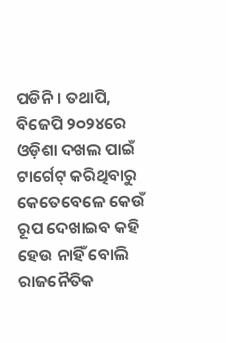ପଡିନି । ତଥାପି, ବିଜେପି ୨୦୨୪ରେ ଓଡ଼ିଶା ଦଖଲ ପାଇଁ ଟାର୍ଗେଟ୍ କରିଥିବାରୁ କେତେବେଳେ କେଉଁ ରୂପ ଦେଖାଇବ କହି ହେଉ ନାହିଁ ବୋଲି ରାଜନୈତିକ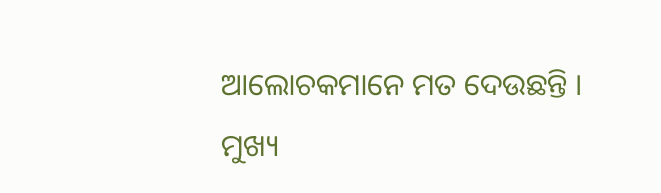ଆଲୋଚକମାନେ ମତ ଦେଉଛନ୍ତି ।
ମୁଖ୍ୟ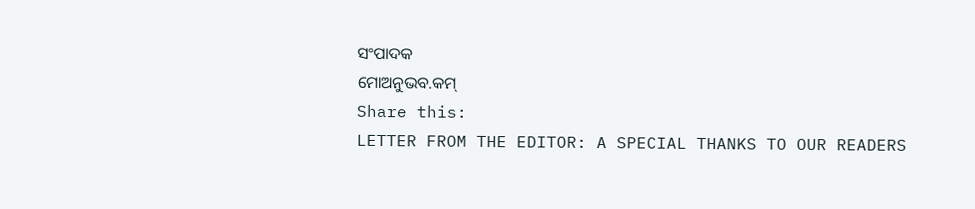ସଂପାଦକ
ମୋଅନୁଭବ.କମ୍
Share this:
LETTER FROM THE EDITOR: A SPECIAL THANKS TO OUR READERS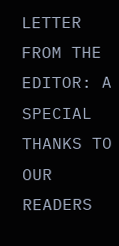LETTER FROM THE EDITOR: A SPECIAL THANKS TO OUR READERS